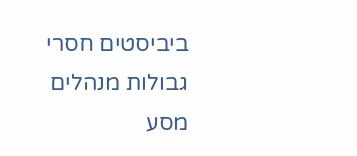ביביסטים חסרי גבולות מנהלים מסע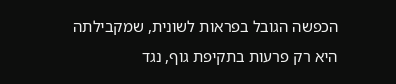הכפשה הגובל בפראות לשונית, שמקבילתה היא רק פרעות בתקיפת גוף, נגד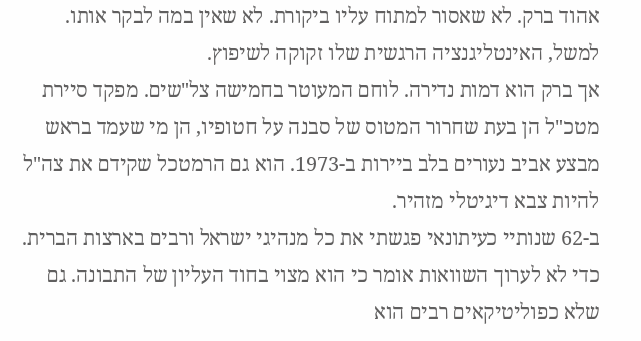אהוד ברק. לא שאסור למתוח עליו ביקורת. לא שאין במה לבקר אותו. למשל, האינטליגנציה הרגשית שלו זקוקה לשיפוץ.
אך ברק הוא דמות נדירה. לוחם המעוטר בחמישה צל"שים. מפקד סיירת מטכ"ל הן בעת שחרור המטוס של סבנה על חטופיו, הן מי שעמד בראש מבצע אביב נעורים בלב ביירות ב-1973. הוא גם הרמטכל שקידם את צה"ל להיות צבא דיגיטלי מזהיר.
ב-62 שנותיי כעיתונאי פגשתי את כל מנהיגי ישראל ורבים בארצות הברית. כדי לא לערוך השוואות אומר כי הוא מצוי בחוד העליון של התבונה. גם שלא כפוליטיקאים רבים הוא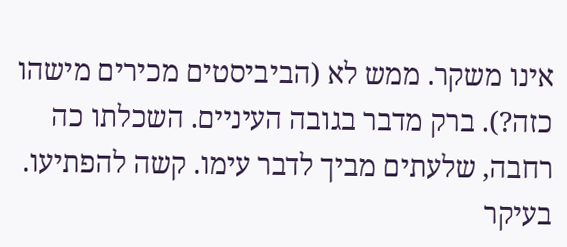אינו משקר. ממש לא (הביביסטים מכירים מישהו כזה?). ברק מדבר בגובה העיניים. השכלתו כה רחבה, שלעתים מביך לדבר עימו. קשה להפתיעו. בעיקר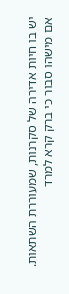יש בו חיות אדירה של סקרנות, שמעוררת השתאות.
אם מישהו סבור כי ברק קרא למרד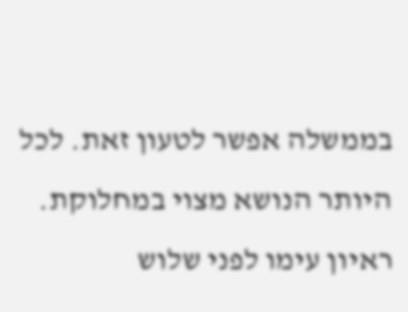בממשלה אפשר לטעון זאת. לכל היותר הנושא מצוי במחלוקת. ראיון עימו לפני שלוש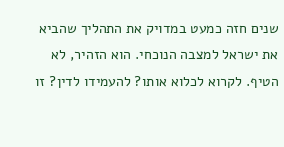שנים חזה כמעט במדויק את התהליך שהביא את ישראל למצבה הנוכחי. הוא הזהיר, לא הטיף. לקרוא לכלוא אותו? להעמידו לדין? זו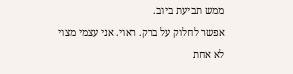ממש תביעת ביוב.
אפשר לחלוק על ברק. ראוי. אני עצמי מצוי לא אחת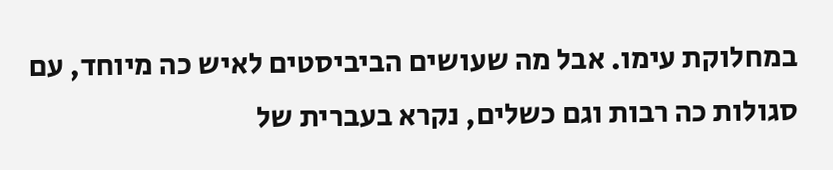במחלוקת עימו. אבל מה שעושים הביביסטים לאיש כה מיוחד, עם סגולות כה רבות וגם כשלים, נקרא בעברית של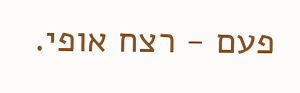פעם - רצח אופי.